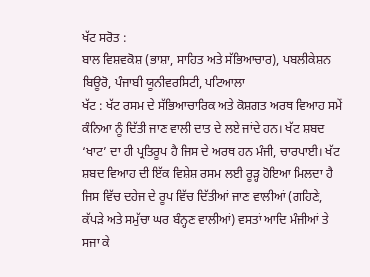ਖੱਟ ਸਰੋਤ :
ਬਾਲ ਵਿਸ਼ਵਕੋਸ਼ (ਭਾਸ਼ਾ, ਸਾਹਿਤ ਅਤੇ ਸੱਭਿਆਚਾਰ), ਪਬਲੀਕੇਸ਼ਨ ਬਿਊਰੋ, ਪੰਜਾਬੀ ਯੂਨੀਵਰਸਿਟੀ, ਪਟਿਆਲਾ
ਖੱਟ : ਖੱਟ ਰਸਮ ਦੇ ਸੱਭਿਆਚਾਰਿਕ ਅਤੇ ਕੋਸ਼ਗਤ ਅਰਥ ਵਿਆਹ ਸਮੇਂ ਕੰਨਿਆ ਨੂੰ ਦਿੱਤੀ ਜਾਣ ਵਾਲੀ ਦਾਤ ਦੇ ਲਏ ਜਾਂਦੇ ਹਨ। ਖੱਟ ਸ਼ਬਦ ‘ਖਾਟ’ ਦਾ ਹੀ ਪ੍ਰਤਿਰੂਪ ਹੈ ਜਿਸ ਦੇ ਅਰਥ ਹਨ ਮੰਜੀ, ਚਾਰਪਾਈ। ਖੱਟ ਸ਼ਬਦ ਵਿਆਹ ਦੀ ਇੱਕ ਵਿਸ਼ੇਸ਼ ਰਸਮ ਲਈ ਰੂੜ੍ਹ ਹੋਇਆ ਮਿਲਦਾ ਹੈ ਜਿਸ ਵਿੱਚ ਦਹੇਜ ਦੇ ਰੂਪ ਵਿੱਚ ਦਿੱਤੀਆਂ ਜਾਣ ਵਾਲੀਆਂ (ਗਹਿਣੇ, ਕੱਪੜੇ ਅਤੇ ਸਮੁੱਚਾ ਘਰ ਬੰਨ੍ਹਣ ਵਾਲੀਆਂ) ਵਸਤਾਂ ਆਦਿ ਮੰਜੀਆਂ ਤੇ ਸਜਾ ਕੇ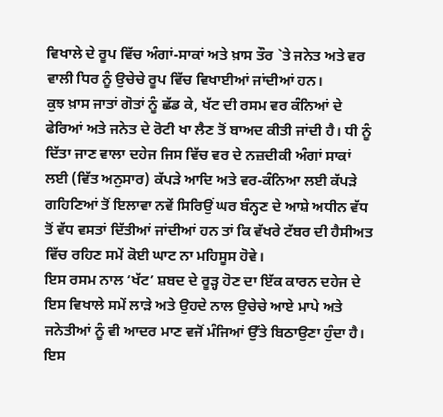ਵਿਖਾਲੇ ਦੇ ਰੂਪ ਵਿੱਚ ਅੰਗਾਂ-ਸਾਕਾਂ ਅਤੇ ਖ਼ਾਸ ਤੌਰ `ਤੇ ਜਨੇਤ ਅਤੇ ਵਰ ਵਾਲੀ ਧਿਰ ਨੂੰ ਉਚੇਚੇ ਰੂਪ ਵਿੱਚ ਵਿਖਾਈਆਂ ਜਾਂਦੀਆਂ ਹਨ।
ਕੁਝ ਖ਼ਾਸ ਜਾਤਾਂ ਗੋਤਾਂ ਨੂੰ ਛੱਡ ਕੇ, ਖੱਟ ਦੀ ਰਸਮ ਵਰ ਕੰਨਿਆਂ ਦੇ ਫੇਰਿਆਂ ਅਤੇ ਜਨੇਤ ਦੇ ਰੋਟੀ ਖਾ ਲੈਣ ਤੋਂ ਬਾਅਦ ਕੀਤੀ ਜਾਂਦੀ ਹੈ। ਧੀ ਨੂੰ ਦਿੱਤਾ ਜਾਣ ਵਾਲਾ ਦਹੇਜ ਜਿਸ ਵਿੱਚ ਵਰ ਦੇ ਨਜ਼ਦੀਕੀ ਅੰਗਾਂ ਸਾਕਾਂ ਲਈ (ਵਿੱਤ ਅਨੁਸਾਰ) ਕੱਪੜੇ ਆਦਿ ਅਤੇ ਵਰ-ਕੰਨਿਆ ਲਈ ਕੱਪੜੇ ਗਹਿਣਿਆਂ ਤੋਂ ਇਲਾਵਾ ਨਵੇਂ ਸਿਰਿਉਂ ਘਰ ਬੰਨ੍ਹਣ ਦੇ ਆਸ਼ੇ ਅਧੀਨ ਵੱਧ ਤੋਂ ਵੱਧ ਵਸਤਾਂ ਦਿੱਤੀਆਂ ਜਾਂਦੀਆਂ ਹਨ ਤਾਂ ਕਿ ਵੱਖਰੇ ਟੱਬਰ ਦੀ ਹੈਸੀਅਤ ਵਿੱਚ ਰਹਿਣ ਸਮੇਂ ਕੋਈ ਘਾਟ ਨਾ ਮਹਿਸੂਸ ਹੋਵੇ।
ਇਸ ਰਸਮ ਨਾਲ ‘ਖੱਟ’ ਸ਼ਬਦ ਦੇ ਰੂੜ੍ਹ ਹੋਣ ਦਾ ਇੱਕ ਕਾਰਨ ਦਹੇਜ ਦੇ ਇਸ ਵਿਖਾਲੇ ਸਮੇਂ ਲਾੜੇ ਅਤੇ ਉਹਦੇ ਨਾਲ ਉਚੇਚੇ ਆਏ ਮਾਪੇ ਅਤੇ ਜਨੇਤੀਆਂ ਨੂੰ ਵੀ ਆਦਰ ਮਾਣ ਵਜੋਂ ਮੰਜਿਆਂ ਉੱਤੇ ਬਿਠਾਉਣਾ ਹੁੰਦਾ ਹੈ। ਇਸ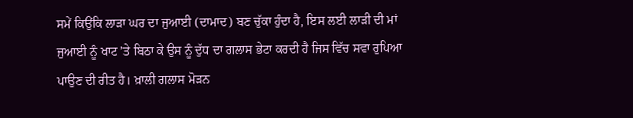ਸਮੇਂ ਕਿਉਂਕਿ ਲਾੜਾ ਘਰ ਦਾ ਜੁਆਈ (ਦਾਮਾਦ) ਬਣ ਚੁੱਕਾ ਹੁੰਦਾ ਹੈ, ਇਸ ਲਈ ਲਾੜੀ ਦੀ ਮਾਂ ਜੁਆਈ ਨੂੰ ਖਾਟ ’ਤੇ ਬਿਠਾ ਕੇ ਉਸ ਨੂੰ ਦੁੱਧ ਦਾ ਗਲਾਸ ਭੇਟਾ ਕਰਦੀ ਹੈ ਜਿਸ ਵਿੱਚ ਸਵਾ ਰੁਪਿਆ ਪਾਉਣ ਦੀ ਰੀਤ ਹੈ। ਖ਼ਾਲੀ ਗਲਾਸ ਮੋੜਨ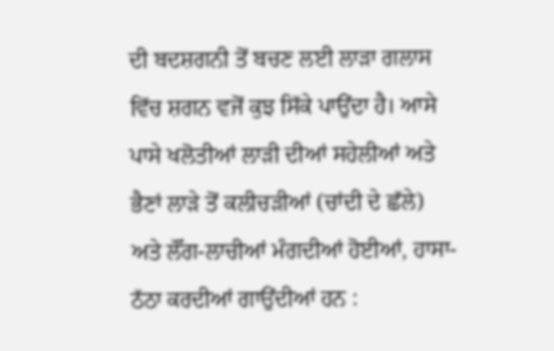ਦੀ ਬਦਸ਼ਗਨੀ ਤੋਂ ਬਚਣ ਲਈ ਲਾੜਾ ਗਲਾਸ ਵਿੱਚ ਸ਼ਗਨ ਵਜੋਂ ਕੁਝ ਸਿੱਕੇ ਪਾਉਂਦਾ ਹੈ। ਆਸੇ ਪਾਸੇ ਖਲੋਤੀਆਂ ਲਾੜੀ ਦੀਆਂ ਸਹੇਲੀਆਂ ਅਤੇ ਭੈਣਾਂ ਲਾੜੇ ਤੋਂ ਕਲੀਚੜੀਆਂ (ਚਾਂਦੀ ਦੇ ਛੱਲੇ) ਅਤੇ ਲੌਂਗ-ਲਾਚੀਆਂ ਮੰਗਦੀਆਂ ਹੋਈਆਂ, ਹਾਸਾ-ਠੱਠਾ ਕਰਦੀਆਂ ਗਾਉਂਦੀਆਂ ਹਨ :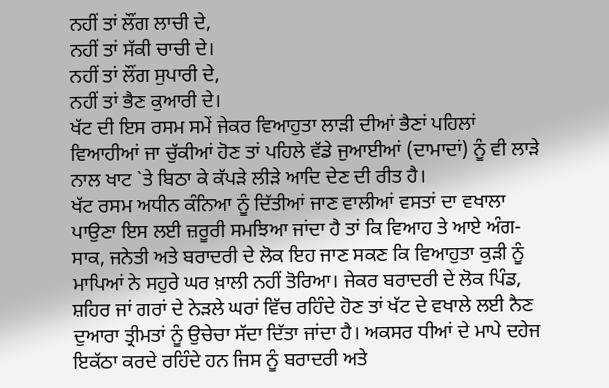ਨਹੀਂ ਤਾਂ ਲੌਂਗ ਲਾਚੀ ਦੇ,
ਨਹੀਂ ਤਾਂ ਸੱਕੀ ਚਾਚੀ ਦੇ।
ਨਹੀਂ ਤਾਂ ਲੌਂਗ ਸੁਪਾਰੀ ਦੇ,
ਨਹੀਂ ਤਾਂ ਭੈਣ ਕੁਆਰੀ ਦੇ।
ਖੱਟ ਦੀ ਇਸ ਰਸਮ ਸਮੇਂ ਜੇਕਰ ਵਿਆਹੁਤਾ ਲਾੜੀ ਦੀਆਂ ਭੈਣਾਂ ਪਹਿਲਾਂ ਵਿਆਹੀਆਂ ਜਾ ਚੁੱਕੀਆਂ ਹੋਣ ਤਾਂ ਪਹਿਲੇ ਵੱਡੇ ਜੁਆਈਆਂ (ਦਾਮਾਦਾਂ) ਨੂੰ ਵੀ ਲਾੜੇ ਨਾਲ ਖਾਟ `ਤੇ ਬਿਠਾ ਕੇ ਕੱਪੜੇ ਲੀੜੇ ਆਦਿ ਦੇਣ ਦੀ ਰੀਤ ਹੈ।
ਖੱਟ ਰਸਮ ਅਧੀਨ ਕੰਨਿਆ ਨੂੰ ਦਿੱਤੀਆਂ ਜਾਣ ਵਾਲੀਆਂ ਵਸਤਾਂ ਦਾ ਵਖਾਲਾ ਪਾਉਣਾ ਇਸ ਲਈ ਜ਼ਰੂਰੀ ਸਮਝਿਆ ਜਾਂਦਾ ਹੈ ਤਾਂ ਕਿ ਵਿਆਹ ਤੇ ਆਏ ਅੰਗ- ਸਾਕ, ਜਨੇਤੀ ਅਤੇ ਬਰਾਦਰੀ ਦੇ ਲੋਕ ਇਹ ਜਾਣ ਸਕਣ ਕਿ ਵਿਆਹੁਤਾ ਕੁੜੀ ਨੂੰ ਮਾਪਿਆਂ ਨੇ ਸਹੁਰੇ ਘਰ ਖ਼ਾਲੀ ਨਹੀਂ ਤੋਰਿਆ। ਜੇਕਰ ਬਰਾਦਰੀ ਦੇ ਲੋਕ ਪਿੰਡ, ਸ਼ਹਿਰ ਜਾਂ ਗਰਾਂ ਦੇ ਨੇੜਲੇ ਘਰਾਂ ਵਿੱਚ ਰਹਿੰਦੇ ਹੋਣ ਤਾਂ ਖੱਟ ਦੇ ਵਖਾਲੇ ਲਈ ਨੈਣ ਦੁਆਰਾ ਤ੍ਰੀਮਤਾਂ ਨੂੰ ਉਚੇਚਾ ਸੱਦਾ ਦਿੱਤਾ ਜਾਂਦਾ ਹੈ। ਅਕਸਰ ਧੀਆਂ ਦੇ ਮਾਪੇ ਦਹੇਜ ਇਕੱਠਾ ਕਰਦੇ ਰਹਿੰਦੇ ਹਨ ਜਿਸ ਨੂੰ ਬਰਾਦਰੀ ਅਤੇ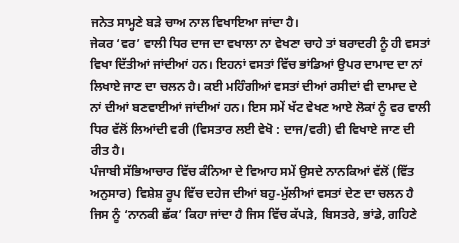ਜਨੇਤ ਸਾਮ੍ਹਣੇ ਬੜੇ ਚਾਅ ਨਾਲ ਵਿਖਾਇਆ ਜਾਂਦਾ ਹੈ।
ਜੇਕਰ ‘ਵਰ’ ਵਾਲੀ ਧਿਰ ਦਾਜ ਦਾ ਵਖਾਲਾ ਨਾ ਵੇਖਣਾ ਚਾਹੇ ਤਾਂ ਬਰਾਦਰੀ ਨੂੰ ਹੀ ਵਸਤਾਂ ਵਿਖਾ ਦਿੱਤੀਆਂ ਜਾਂਦੀਆਂ ਹਨ। ਇਹਨਾਂ ਵਸਤਾਂ ਵਿੱਚ ਭਾਂਡਿਆਂ ਉਪਰ ਦਾਮਾਦ ਦਾ ਨਾਂ ਲਿਖਾਏ ਜਾਣ ਦਾ ਚਲਨ ਹੈ। ਕਈ ਮਹਿੰਗੀਆਂ ਵਸਤਾਂ ਦੀਆਂ ਰਸੀਦਾਂ ਵੀ ਦਾਮਾਦ ਦੇ ਨਾਂ ਦੀਆਂ ਬਣਵਾਈਆਂ ਜਾਂਦੀਆਂ ਹਨ। ਇਸ ਸਮੇਂ ਖੱਟ ਵੇਖਣ ਆਏ ਲੋਕਾਂ ਨੂੰ ਵਰ ਵਾਲੀ ਧਿਰ ਵੱਲੋਂ ਲਿਆਂਦੀ ਵਰੀ (ਵਿਸਤਾਰ ਲਈ ਵੇਖੋ : ਦਾਜ/ਵਰੀ) ਵੀ ਵਿਖਾਏ ਜਾਣ ਦੀ ਰੀਤ ਹੈ।
ਪੰਜਾਬੀ ਸੱਭਿਆਚਾਰ ਵਿੱਚ ਕੰਨਿਆ ਦੇ ਵਿਆਹ ਸਮੇਂ ਉਸਦੇ ਨਾਨਕਿਆਂ ਵੱਲੋਂ (ਵਿੱਤ ਅਨੁਸਾਰ) ਵਿਸ਼ੇਸ਼ ਰੂਪ ਵਿੱਚ ਦਹੇਜ ਦੀਆਂ ਬਹੁ-ਮੁੱਲੀਆਂ ਵਸਤਾਂ ਦੇਣ ਦਾ ਚਲਨ ਹੈ ਜਿਸ ਨੂੰ ‘ਨਾਨਕੀ ਛੱਕ’ ਕਿਹਾ ਜਾਂਦਾ ਹੈ ਜਿਸ ਵਿੱਚ ਕੱਪੜੇ, ਬਿਸਤਰੇ, ਭਾਂਡੇ, ਗਹਿਣੇ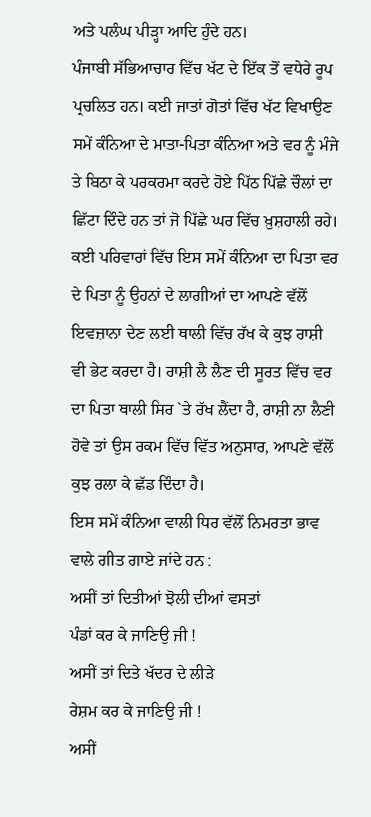ਅਤੇ ਪਲੰਘ ਪੀੜ੍ਹਾ ਆਦਿ ਹੁੰਦੇ ਹਨ।
ਪੰਜਾਬੀ ਸੱਭਿਆਚਾਰ ਵਿੱਚ ਖੱਟ ਦੇ ਇੱਕ ਤੋਂ ਵਧੇਰੇ ਰੂਪ ਪ੍ਰਚਲਿਤ ਹਨ। ਕਈ ਜਾਤਾਂ ਗੋਤਾਂ ਵਿੱਚ ਖੱਟ ਵਿਖਾਉਣ ਸਮੇਂ ਕੰਨਿਆ ਦੇ ਮਾਤਾ-ਪਿਤਾ ਕੰਨਿਆ ਅਤੇ ਵਰ ਨੂੰ ਮੰਜੇ ਤੇ ਬਿਠਾ ਕੇ ਪਰਕਰਮਾ ਕਰਦੇ ਹੋਏ ਪਿੱਠ ਪਿੱਛੇ ਚੌਲਾਂ ਦਾ ਛਿੱਟਾ ਦਿੰਦੇ ਹਨ ਤਾਂ ਜੋ ਪਿੱਛੇ ਘਰ ਵਿੱਚ ਖ਼ੁਸ਼ਹਾਲੀ ਰਹੇ। ਕਈ ਪਰਿਵਾਰਾਂ ਵਿੱਚ ਇਸ ਸਮੇਂ ਕੰਨਿਆ ਦਾ ਪਿਤਾ ਵਰ ਦੇ ਪਿਤਾ ਨੂੰ ਉਹਨਾਂ ਦੇ ਲਾਗੀਆਂ ਦਾ ਆਪਣੇ ਵੱਲੋਂ ਇਵਜ਼ਾਨਾ ਦੇਣ ਲਈ ਥਾਲੀ ਵਿੱਚ ਰੱਖ ਕੇ ਕੁਝ ਰਾਸ਼ੀ ਵੀ ਭੇਟ ਕਰਦਾ ਹੈ। ਰਾਸ਼ੀ ਲੈ ਲੈਣ ਦੀ ਸੂਰਤ ਵਿੱਚ ਵਰ ਦਾ ਪਿਤਾ ਥਾਲੀ ਸਿਰ `ਤੇ ਰੱਖ ਲੈਂਦਾ ਹੈ, ਰਾਸ਼ੀ ਨਾ ਲੈਣੀ ਹੋਵੇ ਤਾਂ ਉਸ ਰਕਮ ਵਿੱਚ ਵਿੱਤ ਅਨੁਸਾਰ, ਆਪਣੇ ਵੱਲੋਂ ਕੁਝ ਰਲਾ ਕੇ ਛੱਡ ਦਿੰਦਾ ਹੈ।
ਇਸ ਸਮੇਂ ਕੰਨਿਆ ਵਾਲੀ ਧਿਰ ਵੱਲੋਂ ਨਿਮਰਤਾ ਭਾਵ ਵਾਲੇ ਗੀਤ ਗਾਏ ਜਾਂਦੇ ਹਨ :
ਅਸੀਂ ਤਾਂ ਦਿਤੀਆਂ ਝੋਲੀ ਦੀਆਂ ਵਸਤਾਂ
ਪੰਡਾਂ ਕਰ ਕੇ ਜਾਣਿਉ ਜੀ !
ਅਸੀਂ ਤਾਂ ਦਿਤੇ ਖੱਦਰ ਦੇ ਲੀੜੇ
ਰੇਸ਼ਮ ਕਰ ਕੇ ਜਾਣਿਉ ਜੀ !
ਅਸੀਂ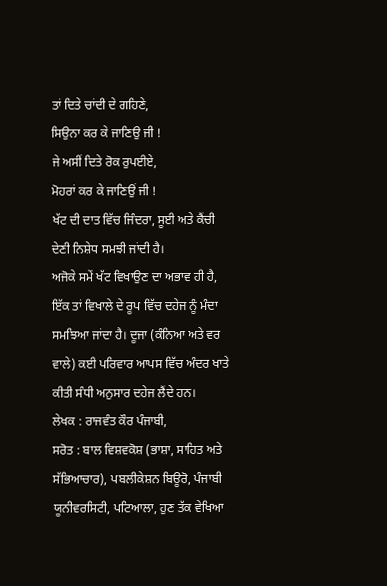ਤਾਂ ਦਿਤੇ ਚਾਂਦੀ ਦੇ ਗਹਿਣੇ,
ਸਿਉਨਾ ਕਰ ਕੇ ਜਾਣਿਉ ਜੀ !
ਜੇ ਅਸੀਂ ਦਿਤੇ ਰੋਕ ਰੁਪਈਏ,
ਮੋਹਰਾਂ ਕਰ ਕੇ ਜਾਣਿਉਂ ਜੀ !
ਖੱਟ ਦੀ ਦਾਤ ਵਿੱਚ ਜਿੰਦਰਾ, ਸੂਈ ਅਤੇ ਕੈਂਚੀ ਦੇਣੀ ਨਿਸ਼ੇਧ ਸਮਝੀ ਜਾਂਦੀ ਹੈ।
ਅਜੋਕੇ ਸਮੇਂ ਖੱਟ ਵਿਖਾਉਣ ਦਾ ਅਭਾਵ ਹੀ ਹੈ, ਇੱਕ ਤਾਂ ਵਿਖਾਲੇ ਦੇ ਰੂਪ ਵਿੱਚ ਦਹੇਜ ਨੂੰ ਮੰਦਾ ਸਮਝਿਆ ਜਾਂਦਾ ਹੈ। ਦੂਜਾ (ਕੰਨਿਆ ਅਤੇ ਵਰ ਵਾਲੇ) ਕਈ ਪਰਿਵਾਰ ਆਪਸ ਵਿੱਚ ਅੰਦਰ ਖਾਤੇ ਕੀਤੀ ਸੰਧੀ ਅਨੁਸਾਰ ਦਹੇਜ ਲੈਂਦੇ ਹਨ।
ਲੇਖਕ : ਰਾਜਵੰਤ ਕੌਰ ਪੰਜਾਬੀ,
ਸਰੋਤ : ਬਾਲ ਵਿਸ਼ਵਕੋਸ਼ (ਭਾਸ਼ਾ, ਸਾਹਿਤ ਅਤੇ ਸੱਭਿਆਚਾਰ), ਪਬਲੀਕੇਸ਼ਨ ਬਿਊਰੋ, ਪੰਜਾਬੀ ਯੂਨੀਵਰਸਿਟੀ, ਪਟਿਆਲਾ, ਹੁਣ ਤੱਕ ਵੇਖਿਆ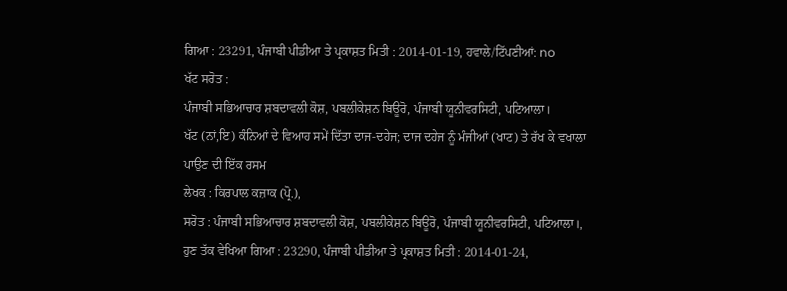ਗਿਆ : 23291, ਪੰਜਾਬੀ ਪੀਡੀਆ ਤੇ ਪ੍ਰਕਾਸ਼ਤ ਮਿਤੀ : 2014-01-19, ਹਵਾਲੇ/ਟਿੱਪਣੀਆਂ: no
ਖੱਟ ਸਰੋਤ :
ਪੰਜਾਬੀ ਸਭਿਆਚਾਰ ਸ਼ਬਦਾਵਲੀ ਕੋਸ਼, ਪਬਲੀਕੇਸ਼ਨ ਬਿਊਰੋ, ਪੰਜਾਬੀ ਯੂਨੀਵਰਸਿਟੀ, ਪਟਿਆਲਾ।
ਖੱਟ (ਨਾਂ,ਇ) ਕੰਨਿਆਂ ਦੇ ਵਿਆਹ ਸਮੇਂ ਦਿੱਤਾ ਦਾਜ-ਦਹੇਜ; ਦਾਜ ਦਹੇਜ ਨੂੰ ਮੰਜੀਆਂ (ਖਾਟ) ਤੇ ਰੱਖ ਕੇ ਵਖਾਲਾ ਪਾਉਣ ਦੀ ਇੱਕ ਰਸਮ
ਲੇਖਕ : ਕਿਰਪਾਲ ਕਜ਼ਾਕ (ਪ੍ਰੋ.),
ਸਰੋਤ : ਪੰਜਾਬੀ ਸਭਿਆਚਾਰ ਸ਼ਬਦਾਵਲੀ ਕੋਸ਼, ਪਬਲੀਕੇਸ਼ਨ ਬਿਊਰੋ, ਪੰਜਾਬੀ ਯੂਨੀਵਰਸਿਟੀ, ਪਟਿਆਲਾ।, ਹੁਣ ਤੱਕ ਵੇਖਿਆ ਗਿਆ : 23290, ਪੰਜਾਬੀ ਪੀਡੀਆ ਤੇ ਪ੍ਰਕਾਸ਼ਤ ਮਿਤੀ : 2014-01-24,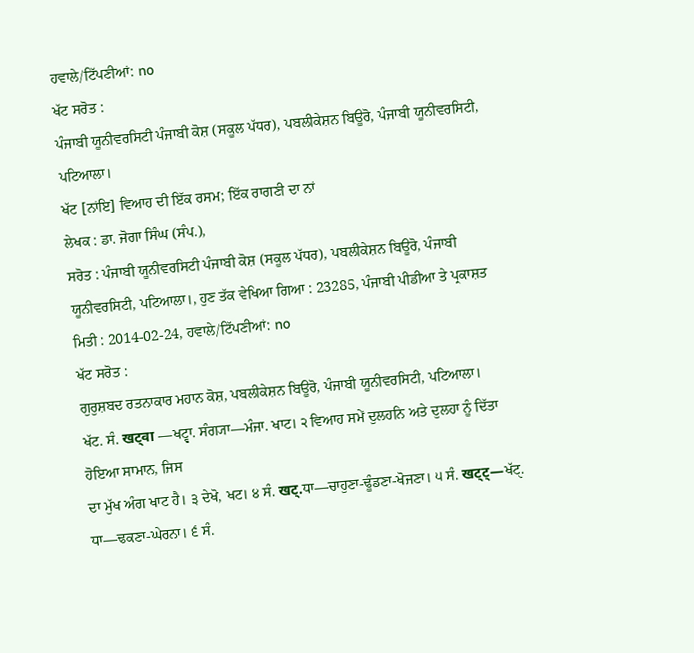ਹਵਾਲੇ/ਟਿੱਪਣੀਆਂ: no
ਖੱਟ ਸਰੋਤ :
ਪੰਜਾਬੀ ਯੂਨੀਵਰਸਿਟੀ ਪੰਜਾਬੀ ਕੋਸ਼ (ਸਕੂਲ ਪੱਧਰ), ਪਬਲੀਕੇਸ਼ਨ ਬਿਊਰੋ, ਪੰਜਾਬੀ ਯੂਨੀਵਰਸਿਟੀ, ਪਟਿਆਲਾ।
ਖੱਟ [ਨਾਂਇ] ਵਿਆਹ ਦੀ ਇੱਕ ਰਸਮ; ਇੱਕ ਰਾਗਣੀ ਦਾ ਨਾਂ
ਲੇਖਕ : ਡਾ. ਜੋਗਾ ਸਿੰਘ (ਸੰਪ.),
ਸਰੋਤ : ਪੰਜਾਬੀ ਯੂਨੀਵਰਸਿਟੀ ਪੰਜਾਬੀ ਕੋਸ਼ (ਸਕੂਲ ਪੱਧਰ), ਪਬਲੀਕੇਸ਼ਨ ਬਿਊਰੋ, ਪੰਜਾਬੀ ਯੂਨੀਵਰਸਿਟੀ, ਪਟਿਆਲਾ।, ਹੁਣ ਤੱਕ ਵੇਖਿਆ ਗਿਆ : 23285, ਪੰਜਾਬੀ ਪੀਡੀਆ ਤੇ ਪ੍ਰਕਾਸ਼ਤ ਮਿਤੀ : 2014-02-24, ਹਵਾਲੇ/ਟਿੱਪਣੀਆਂ: no
ਖੱਟ ਸਰੋਤ :
ਗੁਰੁਸ਼ਬਦ ਰਤਨਾਕਾਰ ਮਹਾਨ ਕੋਸ਼, ਪਬਲੀਕੇਸ਼ਨ ਬਿਊਰੋ, ਪੰਜਾਬੀ ਯੂਨੀਵਰਸਿਟੀ, ਪਟਿਆਲਾ।
ਖੱਟ. ਸੰ. खट्वा —ਖਟ੍ਵਾ. ਸੰਗ੍ਯਾ—ਮੰਜਾ. ਖਾਟ। ੨ ਵਿਆਹ ਸਮੇਂ ਦੁਲਹਨਿ ਅਤੇ ਦੁਲਹਾ ਨੂੰ ਦਿੱਤਾ ਹੋਇਆ ਸਾਮਾਨ, ਜਿਸ
ਦਾ ਮੁੱਖ ਅੰਗ ਖਾਟ ਹੈ। ੩ ਦੇਖੋ, ਖਟ। ੪ ਸੰ. खट्.ਧਾ—ਚਾਹੁਣਾ-ਢੂੰਡਣਾ-ਖੋਜਣਾ। ੫ ਸੰ. खट्ट्—ਖੱਟੑ. ਧਾ—ਢਕਣਾ-ਘੇਰਨਾ। ੬ ਸੰ.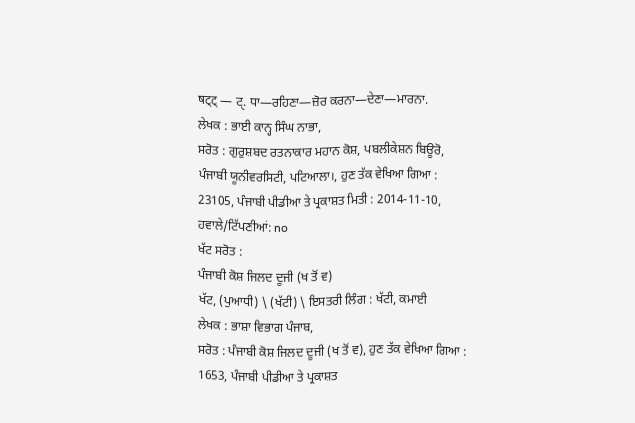षट्ट् — ਟੑ. ਧਾ—ਰਹਿਣਾ—ਜ਼ੋਰ ਕਰਨਾ—ਦੇਣਾ—ਮਾਰਨਾ.
ਲੇਖਕ : ਭਾਈ ਕਾਨ੍ਹ ਸਿੰਘ ਨਾਭਾ,
ਸਰੋਤ : ਗੁਰੁਸ਼ਬਦ ਰਤਨਾਕਾਰ ਮਹਾਨ ਕੋਸ਼, ਪਬਲੀਕੇਸ਼ਨ ਬਿਊਰੋ, ਪੰਜਾਬੀ ਯੂਨੀਵਰਸਿਟੀ, ਪਟਿਆਲਾ।, ਹੁਣ ਤੱਕ ਵੇਖਿਆ ਗਿਆ : 23105, ਪੰਜਾਬੀ ਪੀਡੀਆ ਤੇ ਪ੍ਰਕਾਸ਼ਤ ਮਿਤੀ : 2014-11-10, ਹਵਾਲੇ/ਟਿੱਪਣੀਆਂ: no
ਖੱਟ ਸਰੋਤ :
ਪੰਜਾਬੀ ਕੋਸ਼ ਜਿਲਦ ਦੂਜੀ (ਖ ਤੋਂ ਵ)
ਖੱਟ, (ਪੁਆਧੀ) \ (ਖੱਟੀ) \ ਇਸਤਰੀ ਲਿੰਗ : ਖੱਟੀ, ਕਮਾਈ
ਲੇਖਕ : ਭਾਸ਼ਾ ਵਿਭਾਗ ਪੰਜਾਬ,
ਸਰੋਤ : ਪੰਜਾਬੀ ਕੋਸ਼ ਜਿਲਦ ਦੂਜੀ (ਖ ਤੋਂ ਵ), ਹੁਣ ਤੱਕ ਵੇਖਿਆ ਗਿਆ : 1653, ਪੰਜਾਬੀ ਪੀਡੀਆ ਤੇ ਪ੍ਰਕਾਸ਼ਤ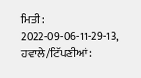ਮਿਤੀ : 2022-09-06-11-29-13, ਹਵਾਲੇ/ਟਿੱਪਣੀਆਂ: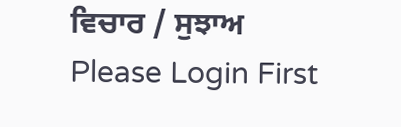ਵਿਚਾਰ / ਸੁਝਾਅ
Please Login First